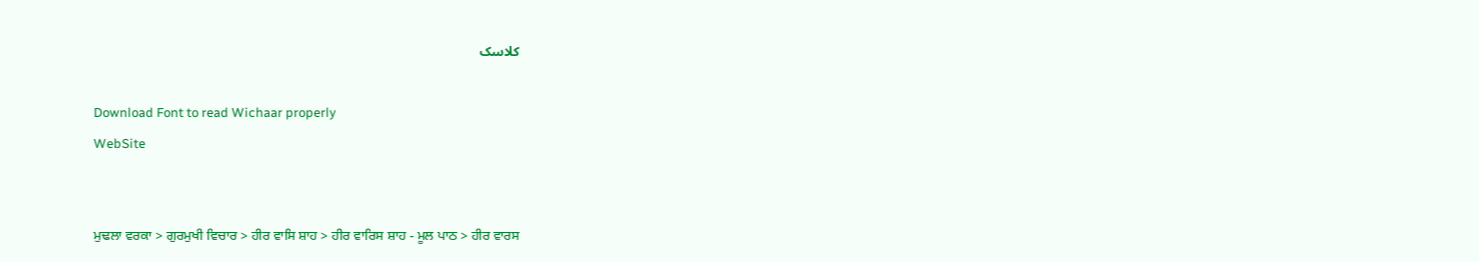کلاسک

Download Font to read Wichaar properly
WebSite


ਮੁਢਲਾ ਵਰਕਾ > ਗੁਰਮੁਖੀ ਵਿਚਾਰ > ਹੀਰ ਵਾਸਿ ਸ਼ਾਹ > ਹੀਰ ਵਾਰਿਸ ਸ਼ਾਹ - ਮੂਲ ਪਾਠ > ਹੀਰ ਵਾਰਸ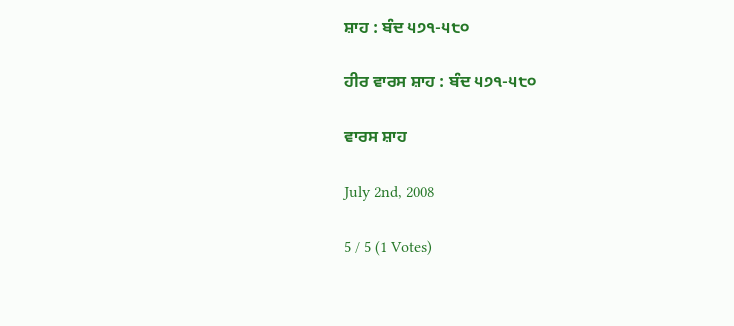ਸ਼ਾਹ : ਬੰਦ ੫੭੧-੫੮੦

ਹੀਰ ਵਾਰਸ ਸ਼ਾਹ : ਬੰਦ ੫੭੧-੫੮੦

ਵਾਰਸ ਸ਼ਾਹ

July 2nd, 2008

5 / 5 (1 Votes)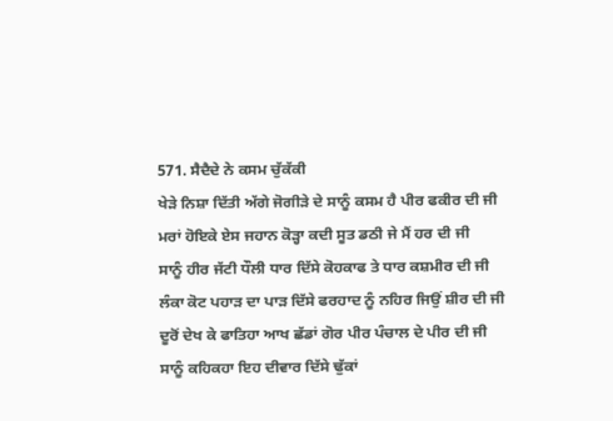571. ਸੈਦੈਦੇ ਨੇ ਕਸਮ ਚੁੱਕੱਕੀ
ਖੇੜੇ ਨਿਸ਼ਾ ਦਿੱਤੀ ਅੱਗੇ ਜੋਗੀੜੇ ਦੇ ਸਾਨੂੰ ਕਸਮ ਹੈ ਪੀਰ ਫਕੀਰ ਦੀ ਜੀ
ਮਰਾਂ ਹੋਇਕੇ ਏਸ ਜਹਾਨ ਕੋੜ੍ਹਾ ਕਦੀ ਸੂਤ ਡਠੀ ਜੇ ਮੈਂ ਹਰ ਦੀ ਜੀ
ਸਾਨੂੰ ਹੀਰ ਜੱਟੀ ਧੌਲੀ ਧਾਰ ਦਿੱਸੇ ਕੋਹਕਾਫ ਤੇ ਧਾਰ ਕਸ਼ਮੀਰ ਦੀ ਜੀ
ਲੰਕਾ ਕੋਟ ਪਹਾੜ ਦਾ ਪਾੜ ਦਿੱਸੇ ਫਰਹਾਦ ਨੂੰ ਨਹਿਰ ਜਿਉਂ ਸ਼ੀਰ ਦੀ ਜੀ
ਦੂਰੋਂ ਦੇਖ ਕੇ ਫਾਤਿਹਾ ਆਖ ਛੱਡਾਂ ਗੋਰ ਪੀਰ ਪੰਚਾਲ ਦੇ ਪੀਰ ਦੀ ਜੀ
ਸਾਨੂੰ ਕਹਿਕਹਾ ਇਹ ਦੀਵਾਰ ਦਿੱਸੇ ਢੁੱਕਾਂ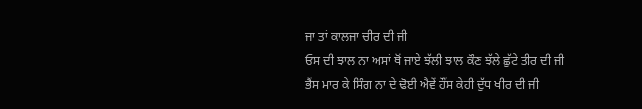ਜਾ ਤਾਂ ਕਾਲਜਾ ਚੀਰ ਦੀ ਜੀ
ਓਸ ਦੀ ਝਾਲ ਨਾ ਅਸਾਂ ਥੋਂ ਜਾਏ ਝੱਲੀ ਝਾਲ ਕੌਣ ਝੱਲੇ ਛੁੱਟੇ ਤੀਰ ਦੀ ਜੀ
ਭੈਂਸ ਮਾਰ ਕੇ ਸਿੰਗ ਨਾ ਦੇ ਢੋਈ ਐਵੇਂ ਹੌਂਸ ਕੇਹੀ ਦੁੱਧ ਖੀਰ ਦੀ ਜੀ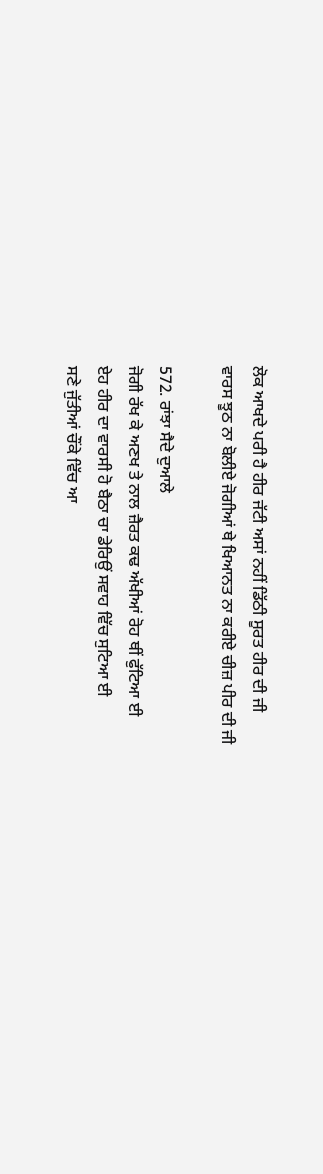ਲੋਕ ਆਖਦੇ ਪਰੀ ਹੈ ਹੀਰ ਜੱਟੀ ਅਸਾਂ ਨਹੀਂ ਡਿੱਠੀ ਸੂਰਤ ਹੀਰ ਦੀ ਜੀ
ਵਾਰਸ ਝੂਠ ਨਾ ਬੋਲੀਏ ਜੋਗੀਆਂ ਥੇ ਖਿਆਨਤ ਨਾ ਕਰੀਏ ਚੀਜ਼ ਪੀਰ ਦੀ ਜੀ

572. ਰਾਂਝਾ ਸੈਦੇ ਦੁਆਲੇ
ਜੋਗੀ ਰੱਖ ਕੇ ਅਣਖ ਤੇ ਨਾਲ ਜ਼ੈਰਤ ਕਢ ਅੱਖੀਆਂ ਰੋਹ ਥੀਂ ਫੁੱਟਿਆ ਈ
ਏਹ ਹੀਰ ਦਾ ਵਾਰਸੀ ਹੋ ਬੈਠਾ ਚਾ ਡੇਰਿਉਂ ਸਵਾਹ ਵਿੱਚ ਸੁਟਿਆ ਈ
ਸਣੇ ਜੁੱਤੀਆਂ ਚੌਂਕੇ ਵਿੱਚ ਆ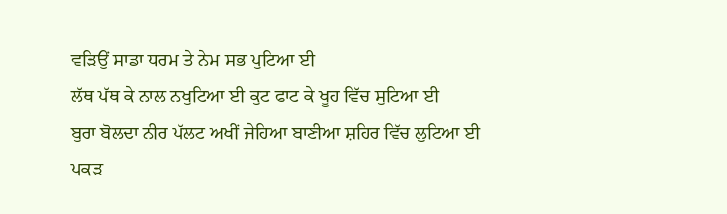ਵੜਿਉਂ ਸਾਡਾ ਧਰਮ ਤੇ ਨੇਮ ਸਭ ਪੁਟਿਆ ਈ
ਲੱਥ ਪੱਥ ਕੇ ਨਾਲ ਨਖੁਟਿਆ ਈ ਕੁਟ ਫਾਟ ਕੇ ਖੂਹ ਵਿੱਚ ਸੁਟਿਆ ਈ
ਬੁਰਾ ਬੋਲਦਾ ਨੀਰ ਪੱਲਟ ਅਖੀਂ ਜੇਹਿਆ ਬਾਣੀਆ ਸ਼ਹਿਰ ਵਿੱਚ ਲੁਟਿਆ ਈ
ਪਕੜ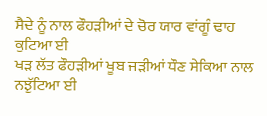ਸੈਦੇ ਨੂੰ ਨਾਲ ਫੌਹੜੀਆਂ ਦੇ ਚੋਰ ਯਾਰ ਵਾਂਗੂੰ ਢਾਹ ਕੁਟਿਆ ਈ
ਖੜ ਲੱਤ ਫੌਹੜੀਆਂ ਖੂਬ ਜੜੀਆਂ ਧੌਣ ਸੇਕਿਆ ਨਾਲ ਨਝੁੱਟਿਆ ਈ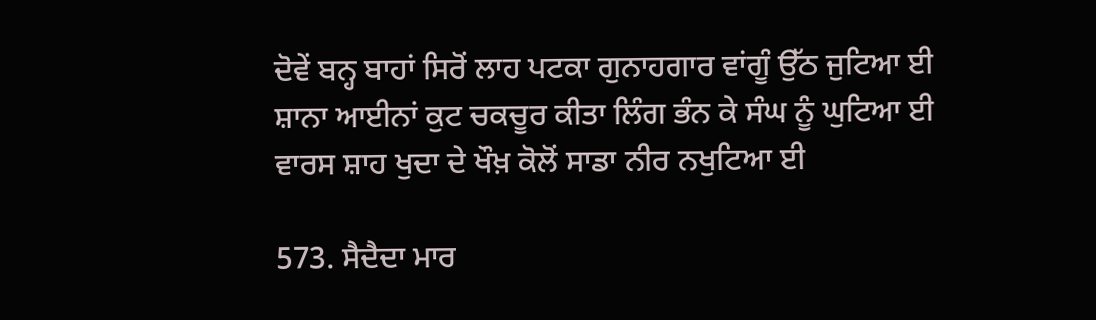ਦੋਵੇਂ ਬਨ੍ਹ ਬਾਹਾਂ ਸਿਰੋਂ ਲਾਹ ਪਟਕਾ ਗੁਨਾਹਗਾਰ ਵਾਂਗੂੰ ਉੱਠ ਜੁਟਿਆ ਈ
ਸ਼ਾਨਾ ਆਈਨਾਂ ਕੁਟ ਚਕਚੂਰ ਕੀਤਾ ਲਿੰਗ ਭੰਨ ਕੇ ਸੰਘ ਨੂੰ ਘੁਟਿਆ ਈ
ਵਾਰਸ ਸ਼ਾਹ ਖੁਦਾ ਦੇ ਖੌਖ਼ ਕੋਲੋਂ ਸਾਡਾ ਨੀਰ ਨਖੁਟਿਆ ਈ

573. ਸੈਦੈਦਾ ਮਾਰ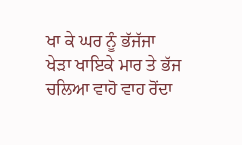ਖਾ ਕੇ ਘਰ ਨੂੰ ਭੱਜੱਜਾ
ਖੇੜਾ ਖਾਇਕੇ ਮਾਰ ਤੇ ਭੱਜ ਚਲਿਆ ਵਾਹੋ ਵਾਹ ਰੋਂਦਾ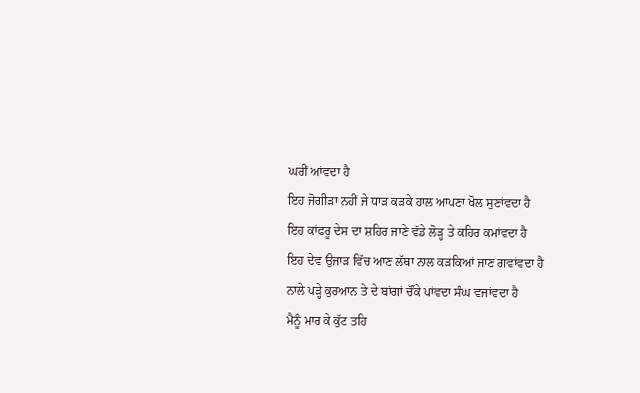ਘਰੀਂ ਆਂਵਦਾ ਹੈ
ਇਹ ਜੋਗੀੜਾ ਨਹੀਂ ਜੇ ਧਾੜ ਕੜਕੇ ਹਾਲ ਆਪਣਾ ਖੋਲ ਸੁਣਾਂਵਦਾ ਹੈ
ਇਹ ਕਾਂਫਰੂ ਦੇਸ ਦਾ ਸ਼ਹਿਰ ਜਾਣੇ ਵੱਡੇ ਲੋੜ੍ਹ ਤੇ ਕਹਿਰ ਕਮਾਂਵਦਾ ਹੈ
ਇਹ ਦੇਵ ਉਜਾੜ ਵਿੱਚ ਆਣ ਲੱਥਾ ਨਾਲ ਕੜਕਿਆਂ ਜਾਣ ਗਵਾਂਵਦਾ ਹੈ
ਨਾਲੇ ਪੜ੍ਹੇ ਕੁਰਆਨ ਤੇ ਦੇ ਬਾਂਗਾਂ ਚੌਂਕੇ ਪਾਂਵਦਾ ਸੰਘ ਵਜਾਂਵਦਾ ਹੈ
ਮੈਨੂੰ ਮਾਰ ਕੇ ਕੁੱਟ ਤਹਿ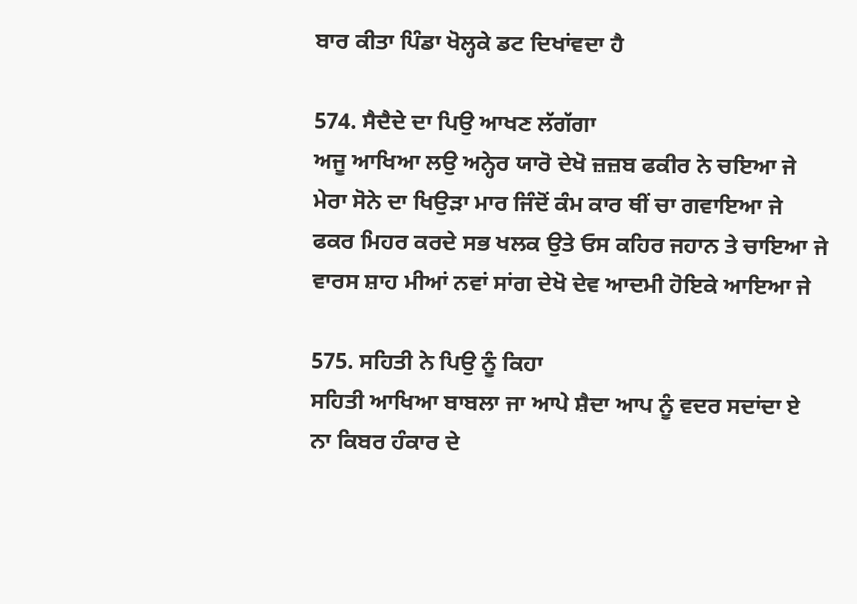ਬਾਰ ਕੀਤਾ ਪਿੰਡਾ ਖੋਲ੍ਹਕੇ ਡਟ ਦਿਖਾਂਵਦਾ ਹੈ

574. ਸੈਦੈਦੇ ਦਾ ਪਿਉ ਆਖਣ ਲੱਗੱਗਾ
ਅਜੂ ਆਖਿਆ ਲਉ ਅਨ੍ਹੇਰ ਯਾਰੋ ਦੇਖੋ ਜ਼ਜ਼ਬ ਫਕੀਰ ਨੇ ਚਇਆ ਜੇ
ਮੇਰਾ ਸੋਨੇ ਦਾ ਖਿਉੜਾ ਮਾਰ ਜਿੰਦੋਂ ਕੰਮ ਕਾਰ ਥੀਂ ਚਾ ਗਵਾਇਆ ਜੇ
ਫਕਰ ਮਿਹਰ ਕਰਦੇ ਸਭ ਖਲਕ ਉਤੇ ਓਸ ਕਹਿਰ ਜਹਾਨ ਤੇ ਚਾਇਆ ਜੇ
ਵਾਰਸ ਸ਼ਾਹ ਮੀਆਂ ਨਵਾਂ ਸਾਂਗ ਦੇਖੋ ਦੇਵ ਆਦਮੀ ਹੋਇਕੇ ਆਇਆ ਜੇ

575. ਸਹਿਤੀ ਨੇ ਪਿਉ ਨੂੰ ਕਿਹਾ
ਸਹਿਤੀ ਆਖਿਆ ਬਾਬਲਾ ਜਾ ਆਪੇ ਸ਼ੈਦਾ ਆਪ ਨੂੰ ਵਦਰ ਸਦਾਂਦਾ ਏ
ਨਾ ਕਿਬਰ ਹੰਕਾਰ ਦੇ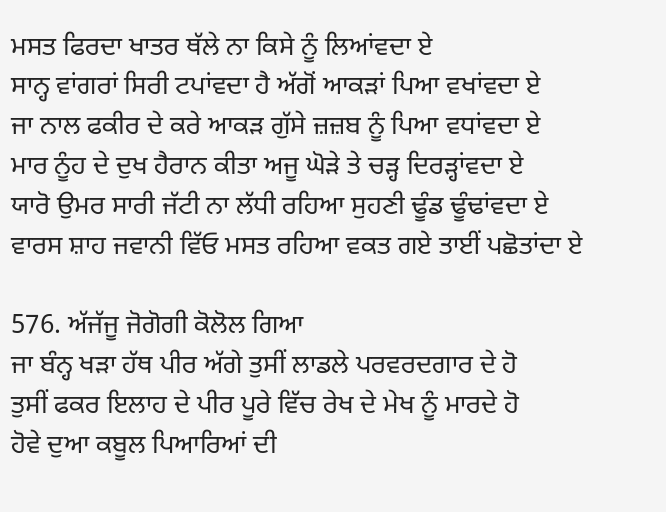ਮਸਤ ਫਿਰਦਾ ਖਾਤਰ ਥੱਲੇ ਨਾ ਕਿਸੇ ਨੂੰ ਲਿਆਂਵਦਾ ਏ
ਸਾਨ੍ਹ ਵਾਂਗਰਾਂ ਸਿਰੀ ਟਪਾਂਵਦਾ ਹੈ ਅੱਗੋਂ ਆਕੜਾਂ ਪਿਆ ਵਖਾਂਵਦਾ ਏ
ਜਾ ਨਾਲ ਫਕੀਰ ਦੇ ਕਰੇ ਆਕੜ ਗੁੱਸੇ ਜ਼ਜ਼ਬ ਨੂੰ ਪਿਆ ਵਧਾਂਵਦਾ ਏ
ਮਾਰ ਨੂੰਹ ਦੇ ਦੁਖ ਹੈਰਾਨ ਕੀਤਾ ਅਜੂ ਘੋੜੇ ਤੇ ਚੜ੍ਹ ਦਿਰੜ੍ਹਾਂਵਦਾ ਏ
ਯਾਰੋ ਉਮਰ ਸਾਰੀ ਜੱਟੀ ਨਾ ਲੱਧੀ ਰਹਿਆ ਸੁਹਣੀ ਢੂੰਡ ਢੂੰਢਾਂਵਦਾ ਏ
ਵਾਰਸ ਸ਼ਾਹ ਜਵਾਨੀ ਵਿੱਓ ਮਸਤ ਰਹਿਆ ਵਕਤ ਗਏ ਤਾਈਂ ਪਛੋਤਾਂਦਾ ਏ

576. ਅੱਜੱਜੂ ਜੋਗੋਗੀ ਕੋਲੋਲ ਗਿਆ
ਜਾ ਬੰਨ੍ਹ ਖੜਾ ਹੱਥ ਪੀਰ ਅੱਗੇ ਤੁਸੀਂ ਲਾਡਲੇ ਪਰਵਰਦਗਾਰ ਦੇ ਹੋ
ਤੁਸੀਂ ਫਕਰ ਇਲਾਹ ਦੇ ਪੀਰ ਪੂਰੇ ਵਿੱਚ ਰੇਖ ਦੇ ਮੇਖ ਨੂੰ ਮਾਰਦੇ ਹੋ
ਹੋਵੇ ਦੁਆ ਕਬੂਲ ਪਿਆਰਿਆਂ ਦੀ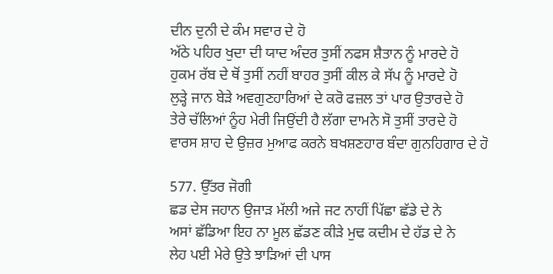ਦੀਨ ਦੁਨੀ ਦੇ ਕੰਮ ਸਵਾਰ ਦੇ ਹੋ
ਅੱਠੇ ਪਹਿਰ ਖੁਦਾ ਦੀ ਯਾਦ ਅੰਦਰ ਤੁਸੀਂ ਨਫਸ ਸ਼ੈਤਾਨ ਨੂੰ ਮਾਰਦੇ ਹੋ
ਹੁਕਮ ਰੱਬ ਦੇ ਥੋਂ ਤੁਸੀਂ ਨਹੀਂ ਬਾਹਰ ਤੁਸੀਂ ਕੀਲ ਕੇ ਸੱਪ ਨੂੰ ਮਾਰਦੇ ਹੋ
ਲੁੜ੍ਹੇ ਜਾਨ ਬੇੜੇ ਅਵਗੁਣਹਾਰਿਆਂ ਦੇ ਕਰੋ ਫਜ਼ਲ ਤਾਂ ਪਾਰ ਉਤਾਰਦੇ ਹੋ
ਤੇਰੇ ਚੱਲਿਆਂ ਨੂੰਹ ਮੇਰੀ ਜਿਉਂਦੀ ਹੈ ਲੱਗਾ ਦਾਮਨੇ ਸੋ ਤੁਸੀਂ ਤਾਰਦੇ ਹੋ
ਵਾਰਸ ਸ਼ਾਹ ਦੇ ਉਜ਼ਰ ਮੁਆਫ ਕਰਨੇ ਬਖਸ਼ਣਹਾਰ ਬੰਦਾ ਗੁਨਹਿਗਾਰ ਦੇ ਹੋ

577. ਉੱਤਰ ਜੋਗੀ
ਛਡ ਦੇਸ ਜਹਾਨ ਉਜਾੜ ਮੱਲੀ ਅਜੇ ਜਟ ਨਾਹੀਂ ਪਿੱਛਾ ਛੱਡੇ ਦੇ ਨੇ
ਅਸਾਂ ਛੱਡਿਆ ਇਹ ਨਾ ਮੂਲ ਛੱਡਣ ਕੀੜੇ ਮੁਢ ਕਦੀਮ ਦੇ ਹੱਡ ਦੇ ਨੇ
ਲੇਹ ਪਈ ਮੇਰੇ ਉਤੇ ਝਾੜਿਆਂ ਦੀ ਪਾਸ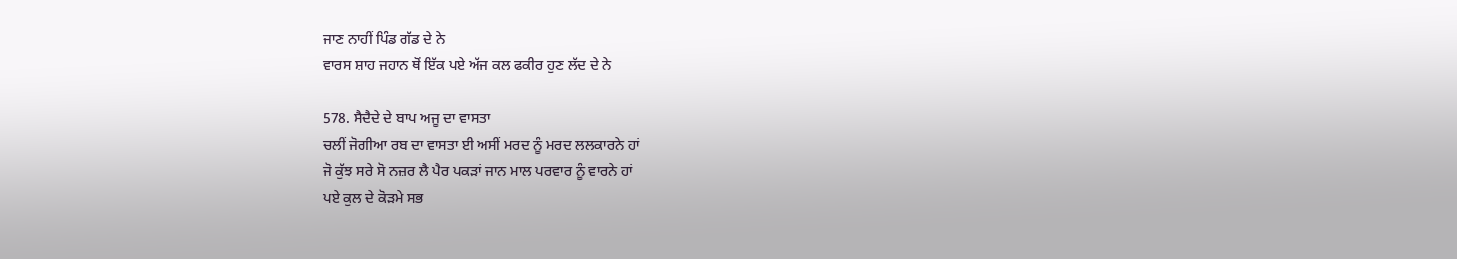ਜਾਣ ਨਾਹੀਂ ਪਿੰਡ ਗੱਡ ਦੇ ਨੇ
ਵਾਰਸ ਸ਼ਾਹ ਜਹਾਨ ਥੋਂ ਇੱਕ ਪਏ ਅੱਜ ਕਲ ਫਕੀਰ ਹੁਣ ਲੱਦ ਦੇ ਨੇ

578. ਸੈਦੈਦੇ ਦੇ ਬਾਪ ਅਜੂ ਦਾ ਵਾਸਤਾ
ਚਲੀਂ ਜੋਗੀਆ ਰਬ ਦਾ ਵਾਸਤਾ ਈ ਅਸੀਂ ਮਰਦ ਨੂੰ ਮਰਦ ਲਲਕਾਰਨੇ ਹਾਂ
ਜੋ ਕੁੱਝ ਸਰੇ ਸੋ ਨਜ਼ਰ ਲੈ ਪੈਰ ਪਕੜਾਂ ਜਾਨ ਮਾਲ ਪਰਵਾਰ ਨੂੰ ਵਾਰਨੇ ਹਾਂ
ਪਏ ਕੁਲ ਦੇ ਕੋੜਮੇ ਸਭ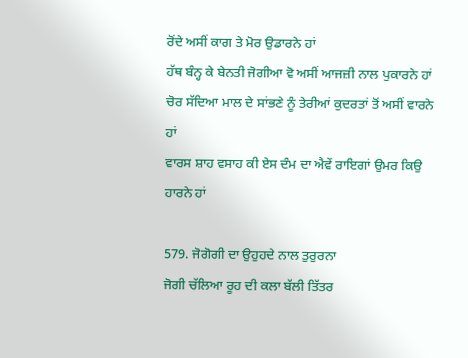ਰੋਂਦੇ ਅਸੀਂ ਕਾਗ ਤੇ ਮੋਰ ਉਡਾਰਨੇ ਹਾਂ
ਹੱਥ ਬੰਨ੍ਹ ਕੇ ਬੇਨਤੀ ਜੋਗੀਆ ਵੋ ਅਸੀਂ ਆਜਜ਼ੀ ਨਾਲ ਪੁਕਾਰਨੇ ਹਾਂ
ਚੋਰ ਸੱਦਿਆ ਮਾਲ ਦੇ ਸਾਂਭਣੇ ਨੂੰ ਤੇਰੀਆਂ ਕੁਦਰਤਾਂ ਤੋਂ ਅਸੀਂ ਵਾਰਨੇ ਹਾਂ
ਵਾਰਸ ਸ਼ਾਹ ਵਸਾਹ ਕੀ ਏਸ ਦੰਮ ਦਾ ਐਵੇਂ ਰਾਇਗਾਂ ਉਮਰ ਕਿਉ ਹਾਰਨੇ ਹਾਂ

579. ਜੋਗੋਗੀ ਦਾ ਉਹੁਹਦੇ ਨਾਲ ਤੁਰੁਰਨਾ
ਜੋਗੀ ਚੱਲਿਆ ਰੂਹ ਦੀ ਕਲਾ ਬੱਲੀ ਤਿੱਤਰ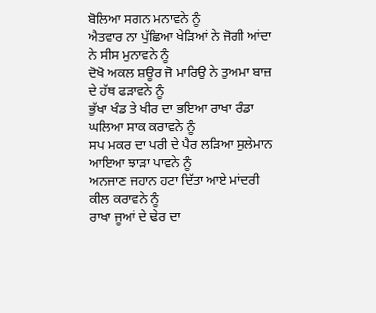ਬੋਲਿਆ ਸਗਨ ਮਨਾਵਨੇ ਨੂੰ
ਐਤਵਾਰ ਨਾ ਪੁੱਛਿਆ ਖੇੜਿਆਂ ਨੇ ਜੋਗੀ ਆਂਦਾ ਨੇ ਸੀਸ ਮੁਨਾਵਨੇ ਨੂੰ
ਦੋਖੋ ਅਕਲ ਸ਼ਊਰ ਜੋ ਮਾਰਿਉ ਨੇ ਤੁਅਮਾ ਬਾਜ਼ ਦੇ ਹੱਥ ਫੜਾਵਨੇ ਨੂੰ
ਭੁੱਖਾ ਖੰਡ ਤੇ ਖੀਰ ਦਾ ਭਇਆ ਰਾਖਾ ਰੰਡਾ ਘਲਿਆ ਸਾਕ ਕਰਾਵਨੇ ਨੂੰ
ਸਪ ਮਕਰ ਦਾ ਪਰੀ ਦੇ ਪੈਰ ਲੜਿਆ ਸੁਲੇਮਾਨ ਆਇਆ ਝਾੜਾ ਪਾਵਨੇ ਨੂੰ
ਅਨਜਾਣ ਜਹਾਨ ਹਟਾ ਦਿੱਤਾ ਆਏ ਮਾਂਦਰੀ ਕੀਲ ਕਰਾਵਨੇ ਨੂੰ
ਰਾਖਾ ਜੂਆਂ ਦੇ ਢੇਰ ਦਾ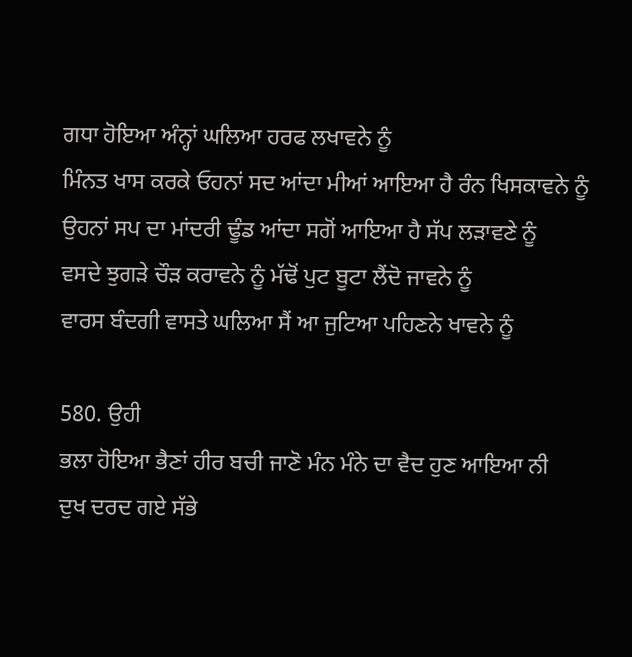ਗਧਾ ਹੋਇਆ ਅੰਨ੍ਹਾਂ ਘਲਿਆ ਹਰਫ ਲਖਾਵਨੇ ਨੂੰ
ਮਿੰਨਤ ਖਾਸ ਕਰਕੇ ਓਹਨਾਂ ਸਦ ਆਂਦਾ ਮੀਆਂ ਆਇਆ ਹੈ ਰੰਨ ਖਿਸਕਾਵਨੇ ਨੂੰ
ਉਹਨਾਂ ਸਪ ਦਾ ਮਾਂਦਰੀ ਢੂੰਡ ਆਂਦਾ ਸਗੋਂ ਆਇਆ ਹੈ ਸੱਪ ਲੜਾਵਣੇ ਨੂੰ
ਵਸਦੇ ਝੁਗੜੇ ਚੌੜ ਕਰਾਵਨੇ ਨੂੰ ਮੱਢੋਂ ਪੁਟ ਬੂਟਾ ਲੈਂਦੋ ਜਾਵਨੇ ਨੂੰ
ਵਾਰਸ ਬੰਦਗੀ ਵਾਸਤੇ ਘਲਿਆ ਸੈਂ ਆ ਜੁਟਿਆ ਪਹਿਣਨੇ ਖਾਵਨੇ ਨੂੰ

580. ਉਹੀ
ਭਲਾ ਹੋਇਆ ਭੈਣਾਂ ਹੀਰ ਬਚੀ ਜਾਣੋ ਮੰਨ ਮੰਨੇ ਦਾ ਵੈਦ ਹੁਣ ਆਇਆ ਨੀ
ਦੁਖ ਦਰਦ ਗਏ ਸੱਭੇ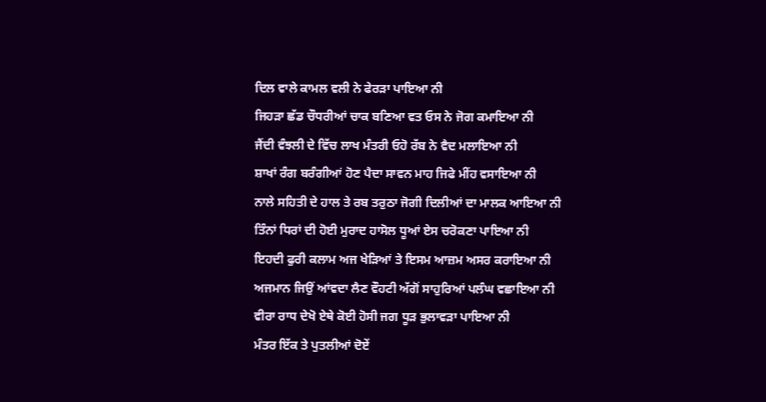ਦਿਲ ਵਾਲੇ ਕਾਮਲ ਵਲੀ ਨੇ ਫੇਰੜਾ ਪਾਇਆ ਨੀ
ਜਿਹੜਾ ਛੱਡ ਚੌਧਰੀਆਂ ਚਾਕ ਬਣਿਆ ਵਤ ਓਸ ਨੇ ਜੋਗ ਕਮਾਇਆ ਨੀ
ਜੈਂਦੀ ਵੰਝਲੀ ਦੇ ਵਿੱਚ ਲਾਖ ਮੰਤਰੀ ਓਹੋ ਰੱਬ ਨੇ ਵੈਦ ਮਲਾਇਆ ਨੀ
ਸ਼ਾਖਾਂ ਰੰਗ ਬਰੰਗੀਆਂ ਹੋਣ ਪੈਦਾ ਸਾਵਨ ਮਾਹ ਜਿਫੇ ਮੀਂਹ ਵਸਾਇਆ ਨੀ
ਨਾਲੇ ਸਹਿਤੀ ਦੇ ਹਾਲ ਤੇ ਰਬ ਤਰੁਠਾ ਜੋਗੀ ਦਿਲੀਆਂ ਦਾ ਮਾਲਕ ਆਇਆ ਨੀ
ਤਿੰਨਾਂ ਧਿਰਾਂ ਦੀ ਹੋਈ ਮੁਰਾਦ ਹਾਸੋਲ ਧੂਆਂ ਏਸ ਚਰੋਕਣਾ ਪਾਇਆ ਨੀ
ਇਹਦੀ ਫੁਰੀ ਕਲਾਮ ਅਜ ਖੇੜਿਆਂ ਤੇ ਇਸਮ ਆਜ਼ਮ ਅਸਰ ਕਰਾਇਆ ਨੀ
ਅਜਮਾਨ ਜਿਉਂ ਆਂਵਦਾ ਲੈਣ ਵੌਹਟੀ ਅੱਗੋਂ ਸਾਹੁਰਿਆਂ ਪਲੰਘ ਵਛਾਇਆ ਨੀ
ਵੀਰਾ ਰਾਧ ਦੇਖੋ ਏਥੇ ਕੋਈ ਹੋਸੀ ਜਗ ਧੂੜ ਭੁਲਾਵੜਾ ਪਾਇਆ ਨੀ
ਮੰਤਰ ਇੱਕ ਤੇ ਪੁਤਲੀਆਂ ਦੋਏਂ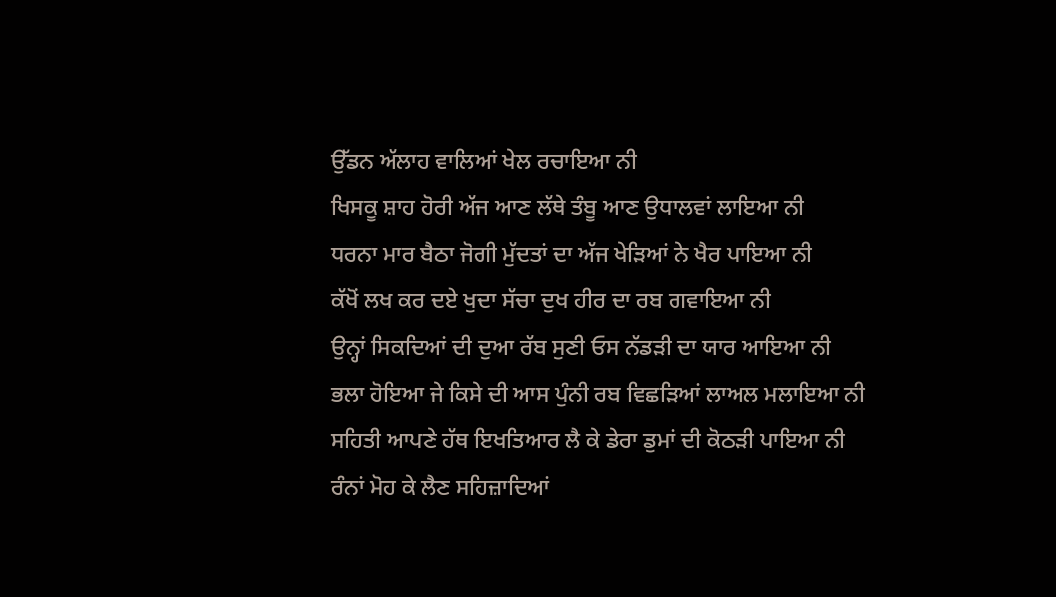ਉੱਡਨ ਅੱਲਾਹ ਵਾਲਿਆਂ ਖੇਲ ਰਚਾਇਆ ਨੀ
ਖਿਸਕੂ ਸ਼ਾਹ ਹੋਰੀ ਅੱਜ ਆਣ ਲੱਥੇ ਤੰਬੂ ਆਣ ਉਧਾਲਵਾਂ ਲਾਇਆ ਨੀ
ਧਰਨਾ ਮਾਰ ਬੈਠਾ ਜੋਗੀ ਮੁੱਦਤਾਂ ਦਾ ਅੱਜ ਖੇੜਿਆਂ ਨੇ ਖੈਰ ਪਾਇਆ ਨੀ
ਕੱਖੋਂ ਲਖ ਕਰ ਦਏ ਖੁਦਾ ਸੱਚਾ ਦੁਖ ਹੀਰ ਦਾ ਰਬ ਗਵਾਇਆ ਨੀ
ਉਨ੍ਹਾਂ ਸਿਕਦਿਆਂ ਦੀ ਦੁਆ ਰੱਬ ਸੁਣੀ ਓਸ ਨੱਡੜੀ ਦਾ ਯਾਰ ਆਇਆ ਨੀ
ਭਲਾ ਹੋਇਆ ਜੇ ਕਿਸੇ ਦੀ ਆਸ ਪੁੰਨੀ ਰਬ ਵਿਛੜਿਆਂ ਲਾਅਲ ਮਲਾਇਆ ਨੀ
ਸਹਿਤੀ ਆਪਣੇ ਹੱਥ ਇਖਤਿਆਰ ਲੈ ਕੇ ਡੇਰਾ ਡੁਮਾਂ ਦੀ ਕੋਠੜੀ ਪਾਇਆ ਨੀ
ਰੰਨਾਂ ਮੋਹ ਕੇ ਲੈਣ ਸਹਿਜ਼ਾਦਿਆਂ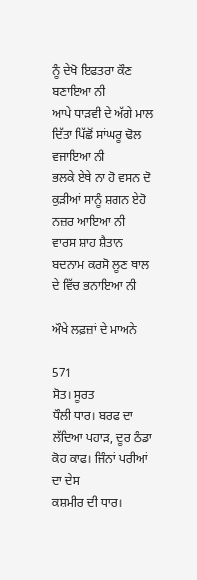ਨੂੰ ਦੇਖੋ ਇਫਤਰਾ ਕੌਣ ਬਣਾਇਆ ਨੀ
ਆਪੇ ਧਾੜਵੀ ਦੇ ਅੱਗੇ ਮਾਲ ਦਿੱਤਾ ਪਿੱਛੋਂ ਸਾਂਘਰੂ ਢੋਲ ਵਜਾਇਆ ਨੀ
ਭਲਕੇ ਏਥੇ ਨਾ ਹੋ ਵਸਨ ਦੋ ਕੁੜੀਆਂ ਸਾਨੂੰ ਸ਼ਗਨ ਏਹੋ ਨਜ਼ਰ ਆਇਆ ਨੀ
ਵਾਰਸ ਸ਼ਾਹ ਸ਼ੈਤਾਨ ਬਦਨਾਮ ਕਰਸੋ ਲੂਣ ਥਾਲ ਦੇ ਵਿੱਚ ਭਨਾਇਆ ਨੀ

ਔਖੇ ਲਫ਼ਜ਼ਾਂ ਦੇ ਮਾਅਨੇ

571
ਸੋਤ। ਸੂਰਤ
ਧੌਲੀ ਧਾਰ। ਬਰਫ ਦਾ ਲੱਦਿਆ ਪਹਾੜ, ਦੂਰ ਠੰਡਾ
ਕੋਹ ਕਾਫ। ਜਿੰਨਾਂ ਪਰੀਆਂ ਦਾ ਦੇਸ
ਕਸ਼ਮੀਰ ਦੀ ਧਾਰ।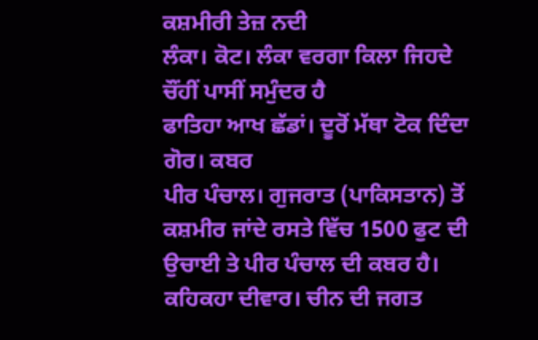ਕਸ਼ਮੀਰੀ ਤੇਜ਼ ਨਦੀ
ਲੰਕਾ। ਕੋਟ। ਲੰਕਾ ਵਰਗਾ ਕਿਲਾ ਜਿਹਦੇ ਚੌਂਹੀਂ ਪਾਸੀਂ ਸਮੁੰਦਰ ਹੈ
ਫਾਤਿਹਾ ਆਖ ਛੱਡਾਂ। ਦੂਰੋਂ ਮੱਥਾ ਟੋਕ ਦਿੰਦਾ
ਗੋਰ। ਕਬਰ
ਪੀਰ ਪੰਚਾਲ। ਗੁਜਰਾਤ (ਪਾਕਿਸਤਾਨ) ਤੋਂ ਕਸ਼ਮੀਰ ਜਾਂਦੇ ਰਸਤੇ ਵਿੱਚ 1500 ਫੁਟ ਦੀ ਉਚਾਈ ਤੇ ਪੀਰ ਪੰਚਾਲ ਦੀ ਕਬਰ ਹੈ।
ਕਹਿਕਹਾ ਦੀਵਾਰ। ਚੀਨ ਦੀ ਜਗਤ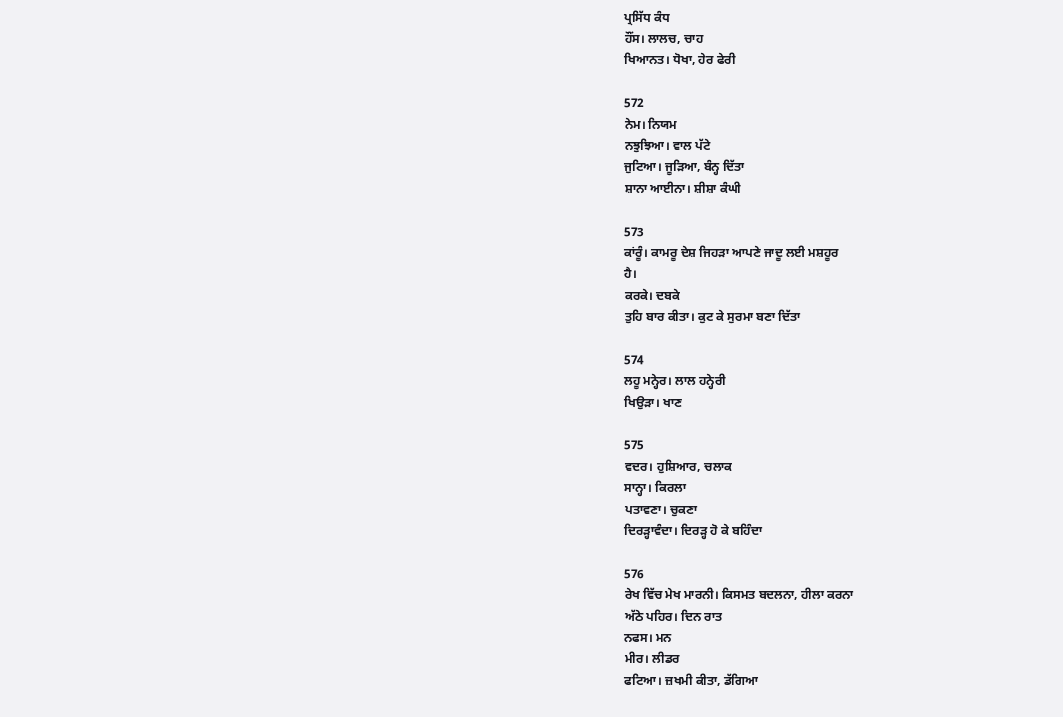ਪ੍ਰਸਿੱਧ ਕੰਧ
ਹੌਂਸ। ਲਾਲਚ, ਚਾਹ
ਖਿਆਨਤ। ਧੋਖਾ, ਹੇਰ ਫੇਰੀ

572
ਨੇਮ। ਨਿਯਮ
ਨਝੁਝਿਆ। ਵਾਲ ਪੱਟੇ
ਜੁਟਿਆ। ਜੂੜਿਆ, ਬੰਨ੍ਹ ਦਿੱਤਾ
ਸ਼ਾਨਾ ਆਈਨਾ। ਸ਼ੀਸ਼ਾ ਕੰਘੀ

573
ਕਾਂਰੂੰ। ਕਾਮਰੂ ਦੇਸ਼ ਜਿਹੜਾ ਆਪਣੇ ਜਾਦੂ ਲਈ ਮਸ਼ਹੂਰ
ਹੈ।
ਕਰਕੇ। ਦਬਕੇ
ਤੁਹਿ ਬਾਰ ਕੀਤਾ। ਕੁਟ ਕੇ ਸੁਰਮਾ ਬਣਾ ਦਿੱਤਾ

574
ਲਹੂ ਮਨ੍ਹੇਰ। ਲਾਲ ਹਨ੍ਹੇਰੀ
ਖਿਉੜਾ। ਖਾਣ

575
ਵਦਰ। ਹੁਸ਼ਿਆਰ, ਚਲਾਕ
ਸਾਨ੍ਹਾ। ਕਿਰਲਾ
ਪਤਾਵਣਾ। ਚੁਕਣਾ
ਦਿਰੜ੍ਹਾਵੰਦਾ। ਦਿਰੜ੍ਹ ਹੋ ਕੇ ਬਹਿੰਦਾ

576
ਰੇਖ ਵਿੱਚ ਮੇਖ ਮਾਰਨੀ। ਕਿਸਮਤ ਬਦਲਨਾ, ਹੀਲਾ ਕਰਨਾ
ਅੱਠੇ ਪਹਿਰ। ਦਿਨ ਰਾਤ
ਨਫਸ। ਮਨ
ਮੀਰ। ਲੀਡਰ
ਫਟਿਆ। ਜ਼ਖਮੀ ਕੀਤਾ, ਡੱਗਿਆ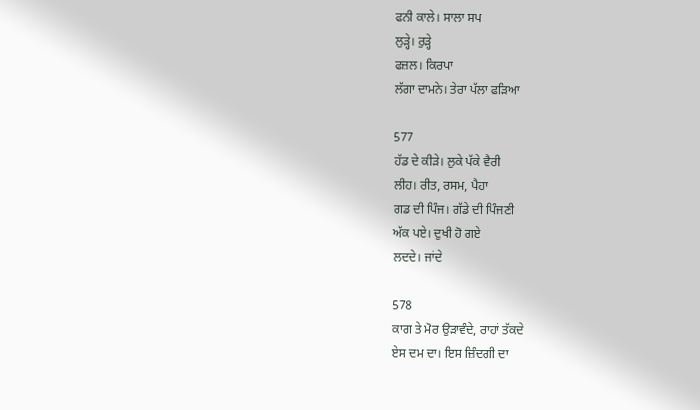ਫਨੀ ਕਾਲੇ। ਸਾਲਾ ਸਪ
ਲੁੜ੍ਹੇ। ਰੁੜ੍ਹੇ
ਫਜ਼ਲ। ਕਿਰਪਾ
ਲੱਗਾ ਦਾਮਨੇ। ਤੇਰਾ ਪੱਲਾ ਫੜਿਆ

577
ਹੱਡ ਦੇ ਕੀੜੇ। ਲੁਕੇ ਪੱਕੇ ਵੈਰੀ
ਲੀਹ। ਰੀਤ, ਰਸਮ, ਪੈਹਾ
ਗਡ ਦੀ ਪਿੰਜ। ਗੱਡੇ ਦੀ ਪਿੰਜਣੀ
ਅੱਕ ਪਏ। ਦੁਖੀ ਹੋ ਗਏ
ਲਦਦੇ। ਜਾਂਦੇ

578
ਕਾਗ ਤੇ ਮੋਰ ਉੜਾਵੰਦੇ, ਰਾਹਾਂ ਤੱਕਦੇ
ਏਸ ਦਮ ਦਾ। ਇਸ ਜ਼ਿੰਦਗੀ ਦਾ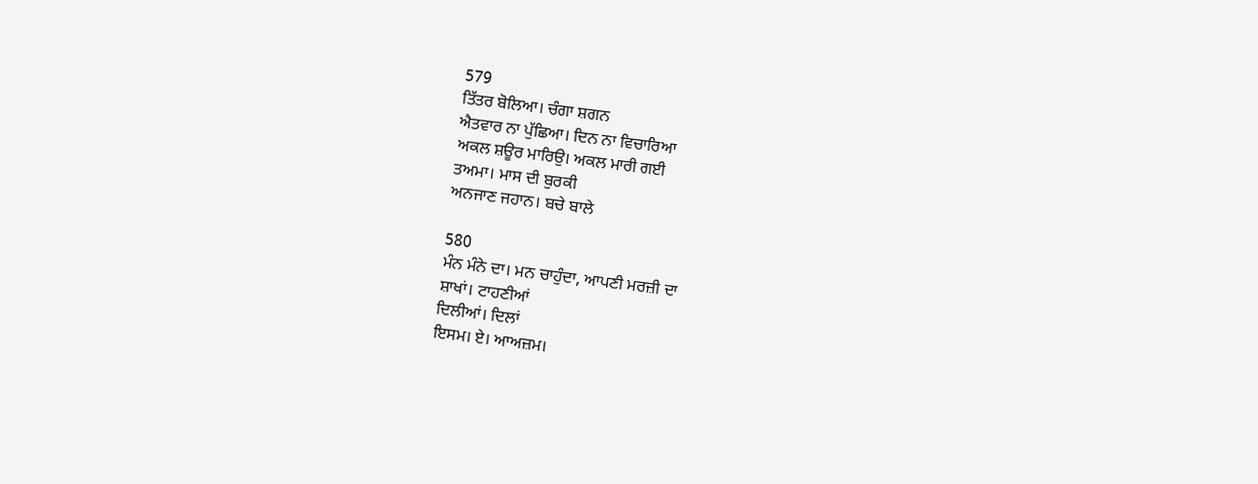579
ਤਿੱਤਰ ਬੋਲਿਆ। ਚੰਗਾ ਸ਼ਗਨ
ਐਤਵਾਰ ਨਾ ਪੁੱਛਿਆ। ਦਿਨ ਨਾ ਵਿਚਾਰਿਆ
ਅਕਲ ਸ਼ਊਰ ਮਾਰਿਉ। ਅਕਲ ਮਾਰੀ ਗਈ
ਤਅਮਾ। ਮਾਸ ਦੀ ਬੁਰਕੀ
ਅਨਜਾਣ ਜਹਾਨ। ਬਚੇ ਬਾਲੇ

580
ਮੰਨ ਮੰਨੇ ਦਾ। ਮਨ ਚਾਹੁੰਦਾ, ਆਪਣੀ ਮਰਜ਼ੀ ਦਾ
ਸ਼ਾਖਾਂ। ਟਾਹਣੀਆਂ
ਦਿਲੀਆਂ। ਦਿਲਾਂ
ਇਸਮ। ਏ। ਆਅਜ਼ਮ।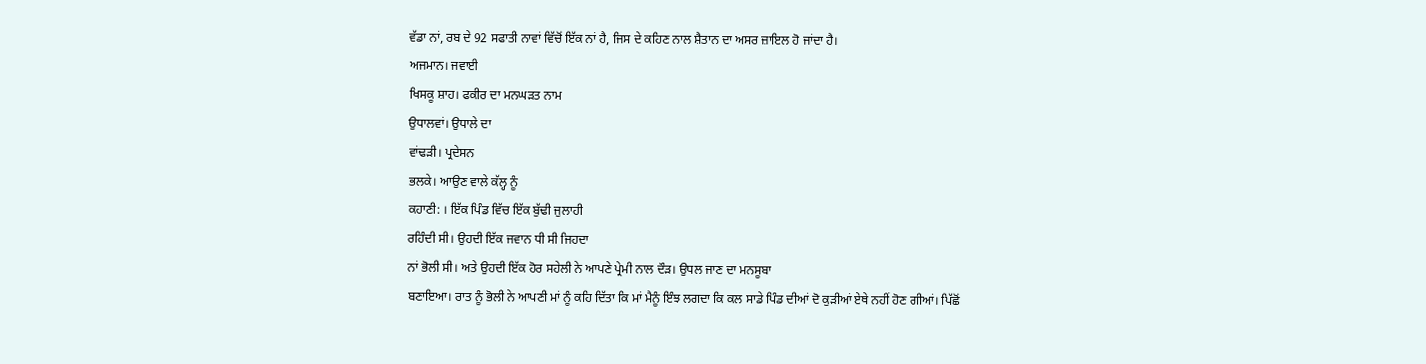ਵੱਡਾ ਨਾਂ, ਰਬ ਦੇ 92 ਸਫਾਤੀ ਨਾਵਾਂ ਵਿੱਚੋਂ ਇੱਕ ਨਾਂ ਹੈ, ਜਿਸ ਦੇ ਕਹਿਣ ਨਾਲ ਸ਼ੈਤਾਨ ਦਾ ਅਸਰ ਜ਼ਾਇਲ ਹੋ ਜਾਂਦਾ ਹੈ।
ਅਜਮਾਨ। ਜਵਾਈ
ਖਿਸਕੂ ਸ਼ਾਹ। ਫਕੀਰ ਦਾ ਮਨਘੜਤ ਨਾਮ
ਉਧਾਲਵਾਂ। ਉਧਾਲੇ ਦਾ
ਵਾਂਢੜੀ। ਪ੍ਰਦੇਸਨ
ਭਲਕੇ। ਆਉਣ ਵਾਲੇ ਕੱਲ੍ਹ ਨੂੰ
ਕਹਾਣੀ: । ਇੱਕ ਪਿੰਡ ਵਿੱਚ ਇੱਕ ਬੁੱਢੀ ਜੁਲਾਹੀ
ਰਹਿੰਦੀ ਸੀ। ਉਹਦੀ ਇੱਕ ਜਵਾਨ ਧੀ ਸੀ ਜਿਹਦਾ
ਨਾਂ ਭੋਲੀ ਸੀ। ਅਤੇ ਉਹਦੀ ਇੱਕ ਹੋਰ ਸਹੇਲੀ ਨੇ ਆਪਣੇ ਪ੍ਰੇਮੀ ਨਾਲ ਦੌੜ। ਉਧਲ ਜਾਣ ਦਾ ਮਨਸੂਬਾ
ਬਣਾਇਆ। ਰਾਤ ਨੂੰ ਭੋਲੀ ਨੇ ਆਪਣੀ ਮਾਂ ਨੂੰ ਕਹਿ ਦਿੱਤਾ ਕਿ ਮਾਂ ਮੈਨੂੰ ਇੰਝ ਲਗਦਾ ਕਿ ਕਲ ਸਾਡੇ ਪਿੰਡ ਦੀਆਂ ਦੋ ਕੁੜੀਆਂ ਏਥੇ ਨਹੀਂ ਹੋਣ ਗੀਆਂ। ਪਿੱਛੋਂ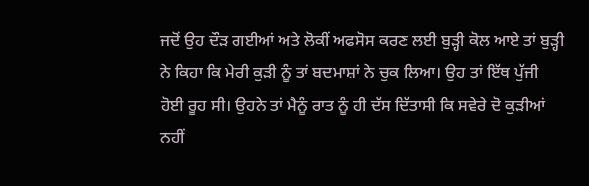ਜਦੋਂ ਉਹ ਦੌੜ ਗਈਆਂ ਅਤੇ ਲੋਕੀਂ ਅਫਸੋਸ ਕਰਣ ਲਈ ਬੁੜ੍ਹੀ ਕੋਲ ਆਏ ਤਾਂ ਬੁੜ੍ਹੀ ਨੇ ਕਿਹਾ ਕਿ ਮੇਰੀ ਕੁੜੀ ਨੂੰ ਤਾਂ ਬਦਮਾਸ਼ਾਂ ਨੇ ਚੁਕ ਲਿਆ। ਉਹ ਤਾਂ ਇੱਥ ਪੁੱਜੀ ਹੋਈ ਰੂਹ ਸੀ। ਉਹਨੇ ਤਾਂ ਮੈਨੂੰ ਰਾਤ ਨੂੰ ਹੀ ਦੱਸ ਦਿੱਤਾਸੀ ਕਿ ਸਵੇਰੇ ਦੋ ਕੁੜੀਆਂ ਨਹੀਂ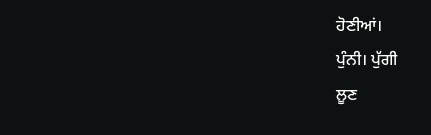ਹੋਣੀਆਂ।
ਪੁੰਨੀ। ਪੁੱਗੀ
ਲੂਣ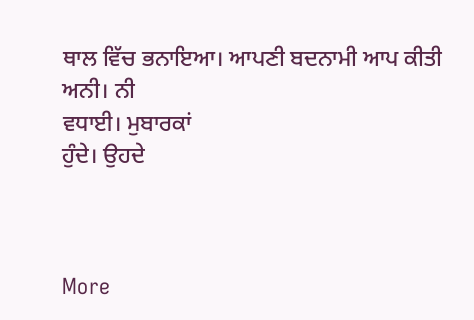ਥਾਲ ਵਿੱਚ ਭਨਾਇਆ। ਆਪਣੀ ਬਦਨਾਮੀ ਆਪ ਕੀਤੀ
ਅਨੀ। ਨੀ
ਵਧਾਈ। ਮੁਬਾਰਕਾਂ
ਹੁੰਦੇ। ਉਹਦੇ



More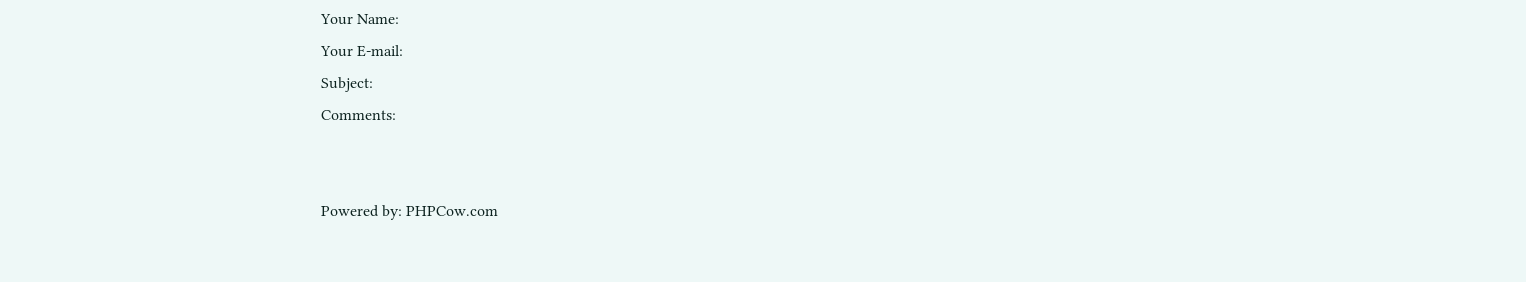Your Name:
Your E-mail:
Subject:
Comments:


Powered by: PHPCow.com